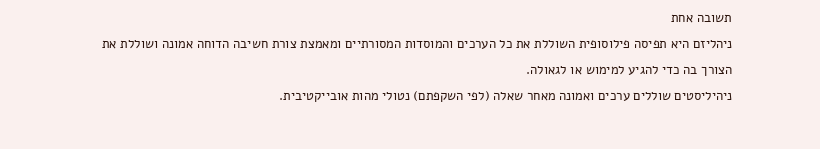תשובה אחת
ניהליזם היא תפיסה פילוסופית השוללת את כל הערכים והמוסדות המסורתיים ומאמצת צורת חשיבה הדוחה אמונה ושוללת את הצורך בה כדי להגיע למימוש או לגאולה.
ניהיליסטים שוללים ערכים ואמונה מאחר שאלה (לפי השקפתם) נטולי מהות אובייקטיבית.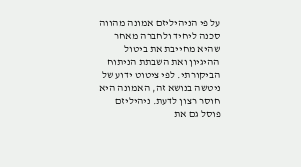על פי הניהיליזם אמונה מהווה סכנה ליחיד ולחברה מאחר שהיא מחייבת את ביטול ההיגיון ואת השבתת הניתוח הביקורתי. לפי ציטוט ידוע של ניטשה בנושא זה, האמונה היא חוסר רצון לדעת. ניהיליזם פוסל גם את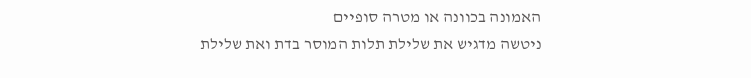האמונה בכוונה או מטרה סופיים
ניטשה מדגיש את שלילת תלות המוסר בדת ואת שלילת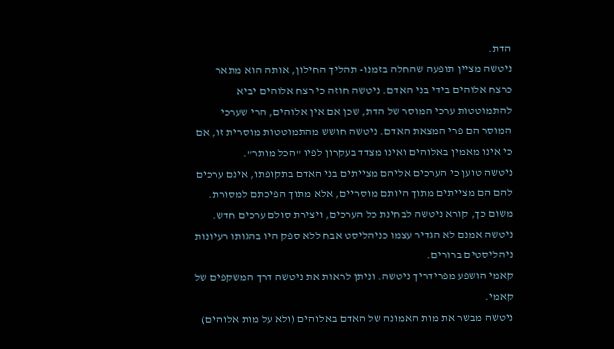הדת.
ניטשה מציין תופעה שהחלה בזמנו- תהליך החילון, אותה הוא מתאר כרצח אלוהים בידי בני האדם. ניטשה חוזה כי רצח אלוהים יביא להתמוטטות ערכי המוסר של הדת, שכן אם אין אלוהים, הרי שערכי המוסר הם פרי המצאת האדם. ניטשה חושש מהתמוטטות מוסרית זו, אם כי אינו מאמין באלוהים ואינו מצדד בעקרון לפיו "הכל מותר".
ניטשה טוען כי הערכים אליהם מצייתים בני האדם בתקופתו, אינם ערכים להם הם מצייתים מתוך היותם מוסריים, אלא מתוך הפיכתם למסורת. משום כך, קורא ניטשה לבחינת כל הערכים, ויצירת סולם ערכים חדש.
ניטשה אמנם לא הגדיר עצמו כניהליסט אבח ללא ספק היו בהגותו רעיונות ניהליסטים ברורים.
קאמי הושפע מפרידריך ניטשה. וניתן לראות את ניטשה דרך המשקפים של קאמי.
ניטשה מבשר את מות האמונה של האדם באלוהים (ולא על מות אלוהים)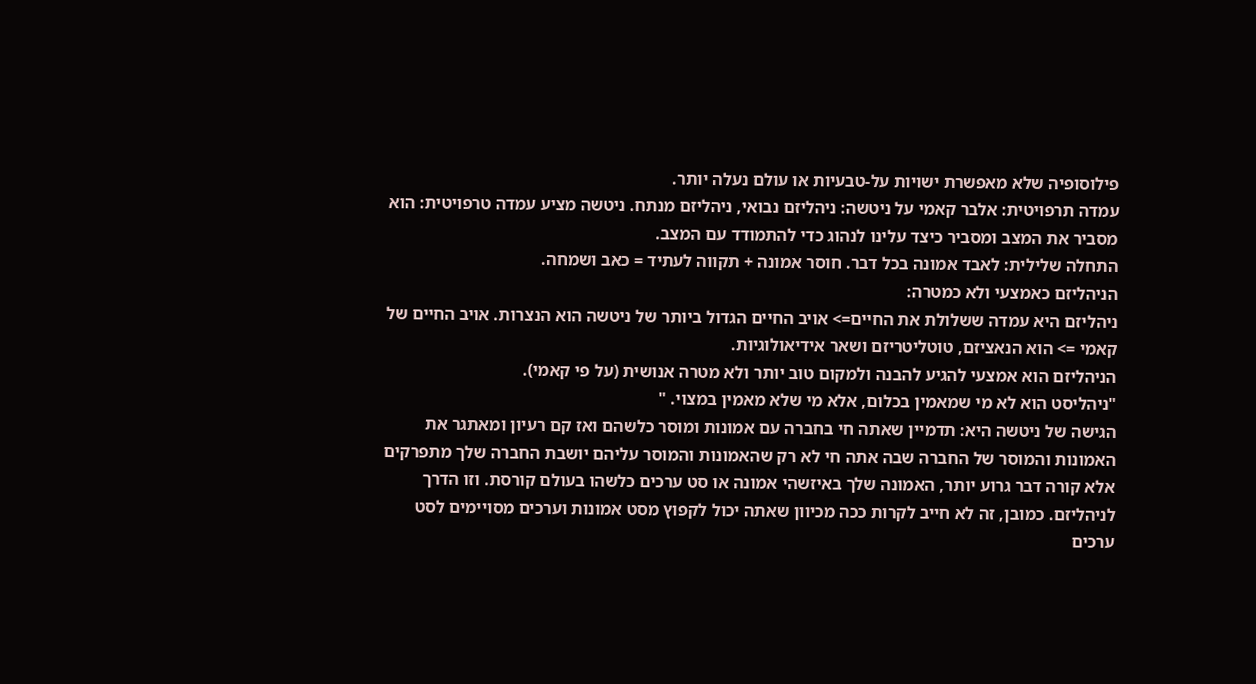פילוסופיה שלא מאפשרת ישויות על-טבעיות או עולם נעלה יותר.
עמדה תרפויטית: אלבר קאמי על ניטשה: ניהליזם נבואי, ניהליזם מנתח. ניטשה מציע עמדה טרפויטית: הוא מסביר את המצב ומסביר כיצד עלינו לנהוג כדי להתמודד עם המצב.
התחלה שלילית: לאבד אמונה בכל דבר. חוסר אמונה + תקווה לעתיד = כאב ושמחה.
הניהליזם כאמצעי ולא כמטרה:
ניהליזם היא עמדה ששלולת את החיים=> אויב החיים הגדול ביותר של ניטשה הוא הנצרות. אויב החיים של קאמי => הוא הנאציזם, טוטליטריזם ושאר אידיאולוגיות.
הניהליזם הוא אמצעי להגיע להבנה ולמקום טוב יותר ולא מטרה אנושית (על פי קאמי).
"ניהליסט הוא לא מי שמאמין בכלום, אלא מי שלא מאמין במצוי. "
הגישה של ניטשה היא: תדמיין שאתה חי בחברה עם אמונות ומוסר כלשהם ואז קם רעיון ומאתגר את האמונות והמוסר של החברה שבה אתה חי לא רק שהאמונות והמוסר עליהם יושבת החברה שלך מתפרקים אלא קורה דבר גרוע יותר, האמונה שלך באיזשהי אמונה או סט ערכים כלשהו בעולם קורסת. וזו הדרך לניהליזם. כמובן, זה לא חייב לקרות ככה מכיוון שאתה יכול לקפוץ מסט אמונות וערכים מסויימים לסט ערכים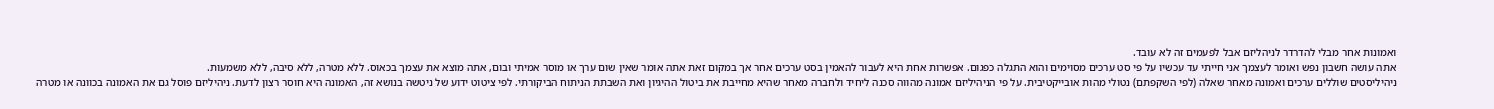ואמונות אחר מבלי להדרדר לניהליזם אבל לפעמים זה לא עובד.
אתה עושה חשבון נפש ואומר לעצמך אני חייתי עד עכשיו על פי סט ערכים מסוימים והוא התגלה כפגום. אפשרות אחת היא לעבור להאמין בסט ערכים אחר אך במקום זאת אתה אומר שאין שום ערך או מוסר אמיתי ובום, אתה מוצא את עצמך בכאוס. ללא מטרה, ללא סיבה, ללא משמעות.
ניהיליסטים שוללים ערכים ואמונה מאחר שאלה (לפי השקפתם) נטולי מהות אובייקטיבית. על פי הניהיליזם אמונה מהווה סכנה ליחיד ולחברה מאחר שהיא מחייבת את ביטול ההיגיון ואת השבתת הניתוח הביקורתי. לפי ציטוט ידוע של ניטשה בנושא זה, האמונה היא חוסר רצון לדעת. ניהיליזם פוסל גם את האמונה בכוונה או מטרה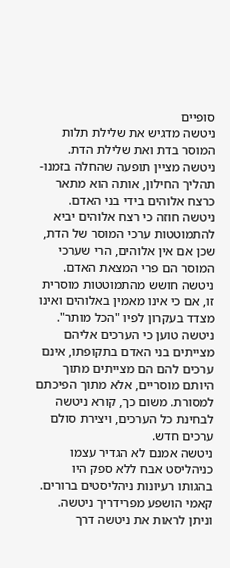סופיים
ניטשה מדגיש את שלילת תלות המוסר בדת ואת שלילת הדת.
ניטשה מציין תופעה שהחלה בזמנו- תהליך החילון, אותה הוא מתאר כרצח אלוהים בידי בני האדם. ניטשה חוזה כי רצח אלוהים יביא להתמוטטות ערכי המוסר של הדת, שכן אם אין אלוהים, הרי שערכי המוסר הם פרי המצאת האדם. ניטשה חושש מהתמוטטות מוסרית זו, אם כי אינו מאמין באלוהים ואינו מצדד בעקרון לפיו "הכל מותר".
ניטשה טוען כי הערכים אליהם מצייתים בני האדם בתקופתו, אינם ערכים להם הם מצייתים מתוך היותם מוסריים, אלא מתוך הפיכתם למסורת. משום כך, קורא ניטשה לבחינת כל הערכים, ויצירת סולם ערכים חדש.
ניטשה אמנם לא הגדיר עצמו כניהליסט אבח ללא ספק היו בהגותו רעיונות ניהליסטים ברורים.
קאמי הושפע מפרידריך ניטשה. וניתן לראות את ניטשה דרך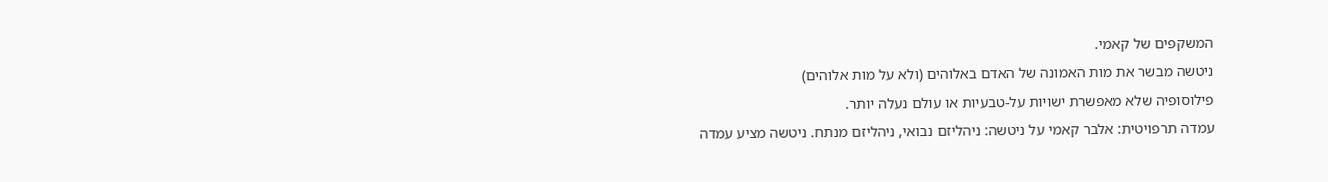המשקפים של קאמי.
ניטשה מבשר את מות האמונה של האדם באלוהים (ולא על מות אלוהים)
פילוסופיה שלא מאפשרת ישויות על-טבעיות או עולם נעלה יותר.
עמדה תרפויטית: אלבר קאמי על ניטשה: ניהליזם נבואי, ניהליזם מנתח. ניטשה מציע עמדה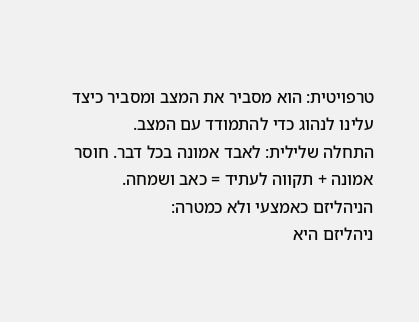טרפויטית: הוא מסביר את המצב ומסביר כיצד עלינו לנהוג כדי להתמודד עם המצב.
התחלה שלילית: לאבד אמונה בכל דבר. חוסר אמונה + תקווה לעתיד = כאב ושמחה.
הניהליזם כאמצעי ולא כמטרה:
ניהליזם היא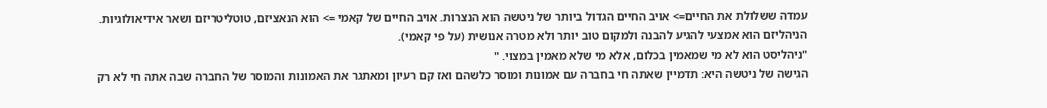עמדה ששלולת את החיים=> אויב החיים הגדול ביותר של ניטשה הוא הנצרות. אויב החיים של קאמי => הוא הנאציזם, טוטליטריזם ושאר אידיאולוגיות.
הניהליזם הוא אמצעי להגיע להבנה ולמקום טוב יותר ולא מטרה אנושית (על פי קאמי).
"ניהליסט הוא לא מי שמאמין בכלום, אלא מי שלא מאמין במצוי. "
הגישה של ניטשה היא: תדמיין שאתה חי בחברה עם אמונות ומוסר כלשהם ואז קם רעיון ומאתגר את האמונות והמוסר של החברה שבה אתה חי לא רק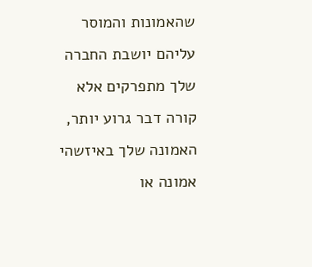שהאמונות והמוסר עליהם יושבת החברה שלך מתפרקים אלא קורה דבר גרוע יותר, האמונה שלך באיזשהי אמונה או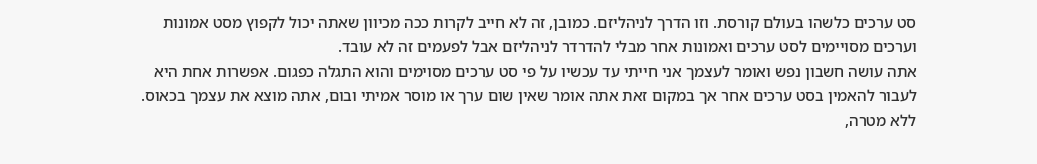סט ערכים כלשהו בעולם קורסת. וזו הדרך לניהליזם. כמובן, זה לא חייב לקרות ככה מכיוון שאתה יכול לקפוץ מסט אמונות וערכים מסויימים לסט ערכים ואמונות אחר מבלי להדרדר לניהליזם אבל לפעמים זה לא עובד.
אתה עושה חשבון נפש ואומר לעצמך אני חייתי עד עכשיו על פי סט ערכים מסוימים והוא התגלה כפגום. אפשרות אחת היא לעבור להאמין בסט ערכים אחר אך במקום זאת אתה אומר שאין שום ערך או מוסר אמיתי ובום, אתה מוצא את עצמך בכאוס. ללא מטרה,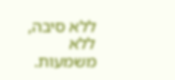ללא סיבה, ללא משמעות.